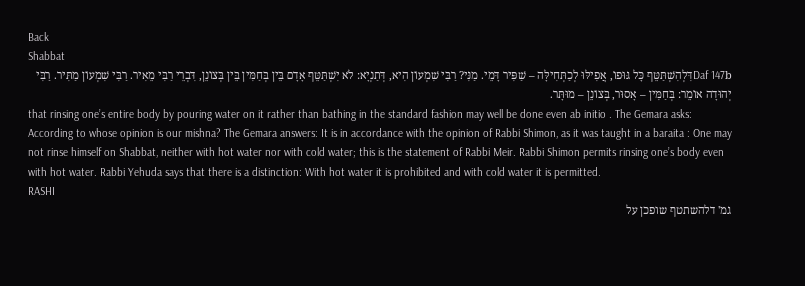Back
Shabbat
Daf 147bדִּלְהִשְׁתַּטֵּף כָּל גּוּפוֹ, אֲפִילּוּ לְכַתְּחִילָּה – שַׁפִּיר דָּמֵי. מַנִּי? רַבִּי שִׁמְעוֹן הִיא, דְּתַנְיָא: לֹא יִשְׁתַּטֵּף אָדָם בֵּין בְּחַמִּין בֵּין בְּצוֹנֵן, דִּבְרֵי רַבִּי מֵאִיר. רַבִּי שִׁמְעוֹן מַתִּיר. רַבִּי יְהוּדָה אוֹמֵר: בְּחַמִּין – אָסוּר, בְּצוֹנֵן – מוּתָּר.
that rinsing one’s entire body by pouring water on it rather than bathing in the standard fashion may well be done even ab initio . The Gemara asks: According to whose opinion is our mishna? The Gemara answers: It is in accordance with the opinion of Rabbi Shimon, as it was taught in a baraita : One may not rinse himself on Shabbat, neither with hot water nor with cold water; this is the statement of Rabbi Meir. Rabbi Shimon permits rinsing one’s body even with hot water. Rabbi Yehuda says that there is a distinction: With hot water it is prohibited and with cold water it is permitted.
RASHI
גמ' דלהשתטף שופכן על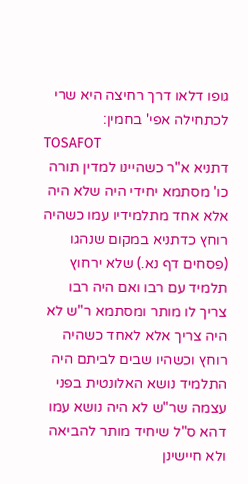גופו דלאו דרך רחיצה היא שרי לכתחילה אפי' בחמין:
TOSAFOT
דתניא א"ר כשהיינו למדין תורה כו' מסתמא יחידי היה שלא היה אלא אחד מתלמידיו עמו כשהיה רוחץ כדתניא במקום שנהגו (פסחים דף נא.) שלא ירחוץ תלמיד עם רבו ואם היה רבו צריך לו מותר ומסתמא ר"ש לא היה צריך אלא לאחד כשהיה רוחץ וכשהיו שבים לביתם היה התלמיד נושא האלונטית בפני עצמה שר"ש לא היה נושא עמו דהא ס"ל שיחיד מותר להביאה ולא חיישינן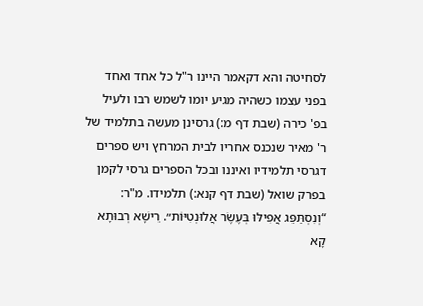לסחיטה והא דקאמר היינו ר"ל כל אחד ואחד בפני עצמו כשהיה מגיע יומו לשמש רבו ולעיל בפ' כירה (שבת דף מ:) גרסינן מעשה בתלמיד של ר' מאיר שנכנס אחריו לבית המרחץ ויש ספרים דגרסי תלמידיו ואיננו ובכל הספרים גרסי לקמן בפרק שואל (שבת דף קנא:) תלמידו. מ"ר:
“וְנִסְתַּפֵּג אֲפִילּוּ בְּעֶשֶׂר אֲלוּנְטִיּוֹת״. רֵישָׁא רְבוּתָא קָא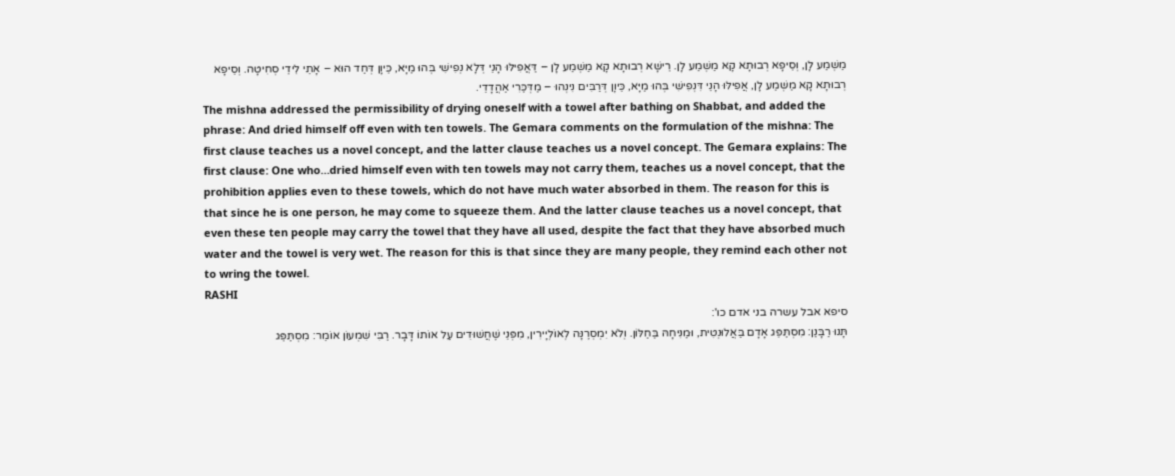מַשְׁמַע לָן, וְסֵיפָא רְבוּתָא קָא מַשְׁמַע לָן. רֵישָׁא רְבוּתָא קָא מַשְׁמַע לָן – דַּאֲפִילּוּ הָנֵי דְּלָא נְפִישִׁי בְּהוּ מַיָּא, כֵּיוָן דְּחַד הוּא – אָתֵי לִידֵי סְחִיטָה. וְסֵיפָא רְבוּתָא קָא מַשְׁמַע לָן, אֲפִילּוּ הָנֵי דִּנְפִישִׁי בְּהוּ מַיָּא, כֵּיוָן דְּרַבִּים נִינְהוּ – מַדְּכַּרִי אַהֲדָדֵי.
The mishna addressed the permissibility of drying oneself with a towel after bathing on Shabbat, and added the phrase: And dried himself off even with ten towels. The Gemara comments on the formulation of the mishna: The first clause teaches us a novel concept, and the latter clause teaches us a novel concept. The Gemara explains: The first clause: One who…dried himself even with ten towels may not carry them, teaches us a novel concept, that the prohibition applies even to these towels, which do not have much water absorbed in them. The reason for this is that since he is one person, he may come to squeeze them. And the latter clause teaches us a novel concept, that even these ten people may carry the towel that they have all used, despite the fact that they have absorbed much water and the towel is very wet. The reason for this is that since they are many people, they remind each other not to wring the towel.
RASHI
סיפא אבל עשרה בני אדם כו':
תָּנוּ רַבָּנַן: מִסְתַּפֵּג אָדָם בַּאֲלוּנְטִית, וּמַנִּיחָהּ בַּחַלּוֹן. וְלֹא יִמְסְרֶנָּה לְאוֹלְיָירִין, מִפְּנֵי שֶׁחֲשׁוּדִים עַל אוֹתוֹ דָּבָר. רַבִּי שִׁמְעוֹן אוֹמֵר: מִסְתַּפֵּג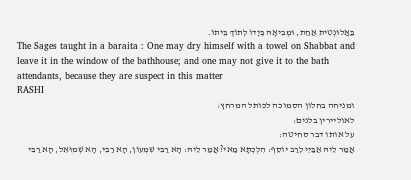בַּאֲלוּנְטִית אַחַת, וּמְבִיאָהּ בְּיָדוֹ לְתוֹךְ בֵּיתוֹ.
The Sages taught in a baraita : One may dry himself with a towel on Shabbat and leave it in the window of the bathhouse; and one may not give it to the bath attendants, because they are suspect in this matter
RASHI
ומניחה בחלון הסמוכה לכותל המרחץ:
לאוליירין בלנים:
על אותו דבר סחיטה:
אֲמַר לֵיהּ אַבַּיֵי לְרַב יוֹסֵף: הִלְכְתָא מַאי? אֲמַר לֵיהּ: הָא רַבִּי שִׁמְעוֹן, הָא רַבִּי, הָא שְׁמוּאֵל, הָא רַבִּי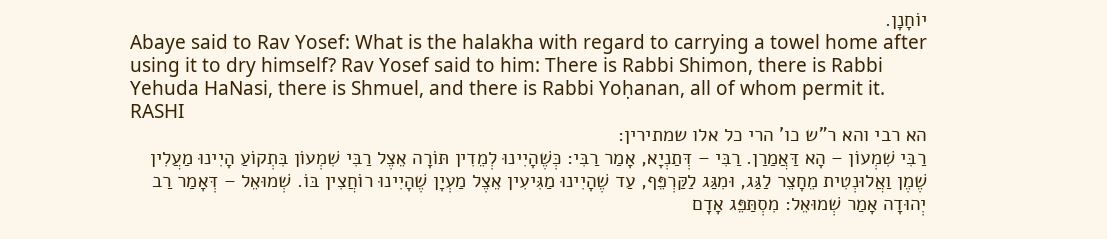יוֹחָנָן.
Abaye said to Rav Yosef: What is the halakha with regard to carrying a towel home after using it to dry himself? Rav Yosef said to him: There is Rabbi Shimon, there is Rabbi Yehuda HaNasi, there is Shmuel, and there is Rabbi Yoḥanan, all of whom permit it.
RASHI
הא רבי והא ר"ש כו' הרי כל אלו שמתירין:
רַבִּי שִׁמְעוֹן – הָא דַּאֲמַרַן. רַבִּי – דְּתַנְיָא, אָמַר רַבִּי: כְּשֶׁהָיִינוּ לְמֵדִין תּוֹרָה אֵצֶל רַבִּי שִׁמְעוֹן בִּתְקוֹעַ הָיִינוּ מַעֲלִין שֶׁמֶן וַאֲלוּנְטִית מֵחָצֵר לַגַּג, וּמִגַּג לַקַּרְפֵּף, עַד שֶׁהָיִינוּ מַגִּיעִין אֵצֶל מַעְיָן שֶׁהָיִינוּ רוֹחֲצִין בּוֹ. שְׁמוּאֵל – דְּאָמַר רַב יְהוּדָה אָמַר שְׁמוּאֵל: מִסְתַּפֵּג אָדָם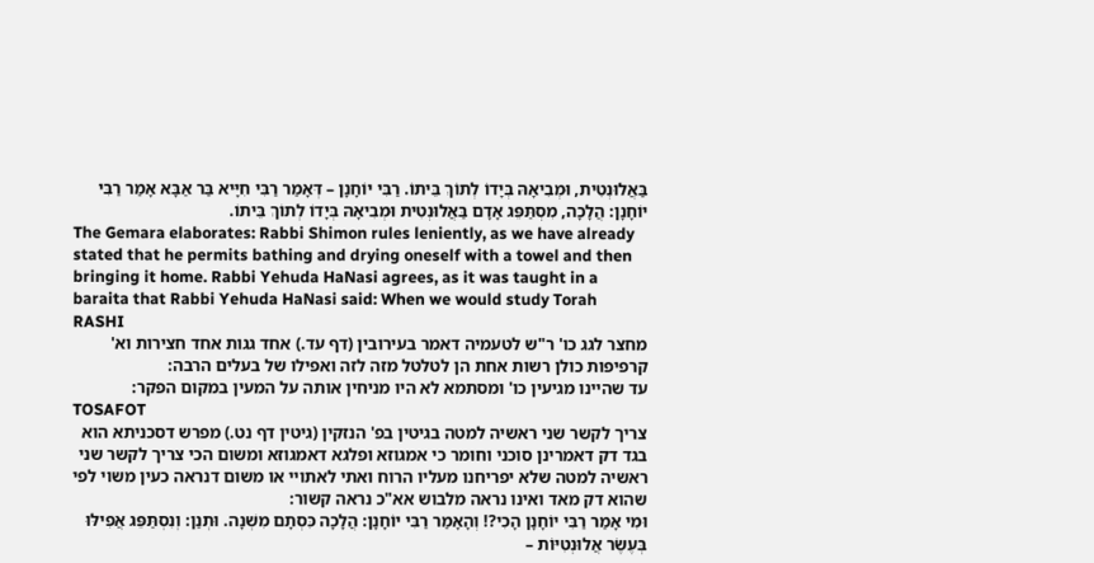בַּאֲלוּנְטִית, וּמְבִיאָהּ בְּיָדוֹ לְתוֹךְ בֵּיתוֹ. רַבִּי יוֹחָנָן – דְּאָמַר רַבִּי חִיָּיא בַּר אַבָּא אָמַר רַבִּי יוֹחָנָן: הֲלָכָה, מִסְתַּפֵּג אָדָם בַּאֲלוּנְטִית וּמְבִיאָהּ בְּיָדוֹ לְתוֹךְ בֵּיתוֹ.
The Gemara elaborates: Rabbi Shimon rules leniently, as we have already stated that he permits bathing and drying oneself with a towel and then bringing it home. Rabbi Yehuda HaNasi agrees, as it was taught in a baraita that Rabbi Yehuda HaNasi said: When we would study Torah
RASHI
מחצר לגג כו' ר"ש לטעמיה דאמר בעירובין (דף עד.) אחד גגות אחד חצירות וא' קרפיפות כולן רשות אחת הן לטלטל מזה לזה ואפילו של בעלים הרבה:
עד שהיינו מגיעין כו' ומסתמא לא היו מניחין אותה על המעין במקום הפקר:
TOSAFOT
צריך לקשר שני ראשיה למטה בגיטין בפ' הנזקין (גיטין דף נט.) מפרש דסכניתא הוא בגד דק דאמרינן סוכני וחומר כי אמגוזא ופלגא דאמגוזא ומשום הכי צריך לקשר שני ראשיה למטה שלא יפריחנו מעליו הרוח ואתי לאתויי או משום דנראה כעין משוי לפי שהוא דק מאד ואינו נראה מלבוש אא"כ נראה קשור:
וּמִי אָמַר רַבִּי יוֹחָנָן הָכִי?! וְהָאָמַר רַבִּי יוֹחָנָן: הֲלָכָה כִּסְתָם מִשְׁנָה. וּתְנַן: וְנִסְתַּפֵּג אֲפִילּוּ בְּעֶשֶׂר אֲלוּנְטִיּוֹת –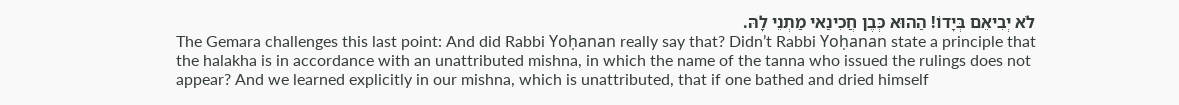לֹא יְבִיאֵם בְּיָדוֹ! הַהוּא כְּבֶן חֲכִינַאי מַתְנֵי לָהּ.
The Gemara challenges this last point: And did Rabbi Yoḥanan really say that? Didn’t Rabbi Yoḥanan state a principle that the halakha is in accordance with an unattributed mishna, in which the name of the tanna who issued the rulings does not appear? And we learned explicitly in our mishna, which is unattributed, that if one bathed and dried himself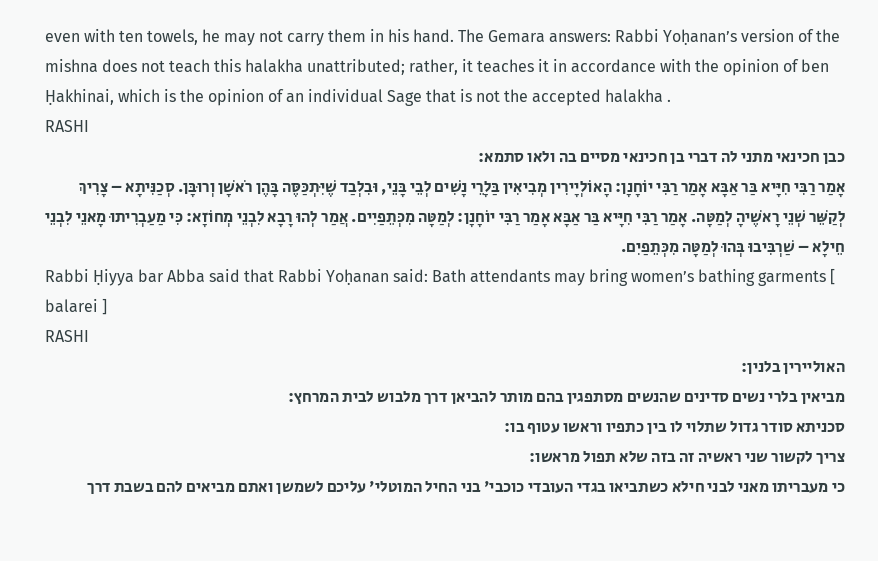even with ten towels, he may not carry them in his hand. The Gemara answers: Rabbi Yoḥanan’s version of the mishna does not teach this halakha unattributed; rather, it teaches it in accordance with the opinion of ben Ḥakhinai, which is the opinion of an individual Sage that is not the accepted halakha .
RASHI
כבן חכינאי מתני לה דברי בן חכינאי מסיים בה ולאו סתמא:
אָמַר רַבִּי חִיָּיא בַּר אַבָּא אָמַר רַבִּי יוֹחָנָן: הָאוֹלְיָירִין מְבִיאִין בַּלָרֵי נָשִׁים לְבֵי בָּנֵי, וּבִלְבַד שֶׁיִּתְכַּסֶּה בָּהֶן רֹאשָׁן וְרוּבָּן. סְכַנִּיתָא – צָרִיךְ לְקַשֵּׁר שְׁנֵי רָאשֶׁיהָ לְמַטָּה. אָמַר רַבִּי חִיָּיא בַּר אַבָּא אָמַר רַבִּי יוֹחָנָן: לְמַטָּה מִכְּתֵפַיִים. אֲמַר לְהוּ רָבָא לִבְנֵי מְחוֹזָא: כִּי מַעַבְרִיתוּ מָאנֵי לִבְנֵי חֵילָא – שַׁרְבִּיבוּ בְּהוּ לְמַטָּה מִכְּתֵפַיִם.
Rabbi Ḥiyya bar Abba said that Rabbi Yoḥanan said: Bath attendants may bring women’s bathing garments [ balarei ]
RASHI
האוליירין בלנין:
מביאין בלרי נשים סדינים שהנשים מסתפגין בהם מותר להביאן דרך מלבוש לבית המרחץ:
סכניתא סודר גדול שתלוי לו בין כתפיו וראשו עטוף בו:
צריך לקשור שני ראשיה זה בזה שלא תפול מראשו:
כי מעבריתו מאני לבני חילא כשתביאו בגדי העובדי כוכבי' בני החיל המוטלי' עליכם לשמשן ואתם מביאים להם בשבת דרך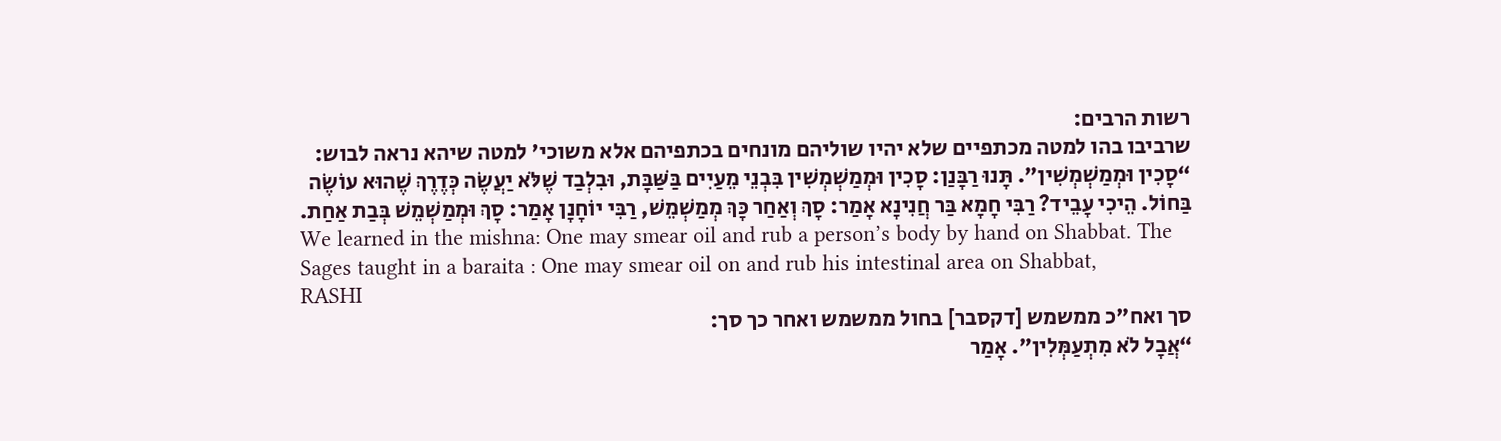רשות הרבים:
שרביבו בהו למטה מכתפיים שלא יהיו שוליהם מונחים בכתפיהם אלא משוכי' למטה שיהא נראה לבוש:
“סָכִין וּמְמַשְׁמְשִׁין״. תָּנוּ רַבָּנַן: סָכִין וּמְמַשְׁמְשִׁין בִּבְנֵי מֵעַיִים בַּשַּׁבָּת, וּבִלְבַד שֶׁלֹּא יַעֲשֶׂה כְּדֶרֶךְ שֶׁהוּא עוֹשֶׂה בַּחוֹל. הֵיכִי עָבֵיד? רַבִּי חָמָא בַּר חֲנִינָא אָמַר: סָךְ וְאַחַר כָּךְ מְמַשְׁמֵשׁ, רַבִּי יוֹחָנָן אָמַר: סָךְ וּמְמַשְׁמֵשׁ בְּבַת אַחַת.
We learned in the mishna: One may smear oil and rub a person’s body by hand on Shabbat. The Sages taught in a baraita : One may smear oil on and rub his intestinal area on Shabbat,
RASHI
סך ואח"כ ממשמש [דקסבר] בחול ממשמש ואחר כך סך:
“אֲבָל לֹא מִתְעַמְּלִין״. אָמַר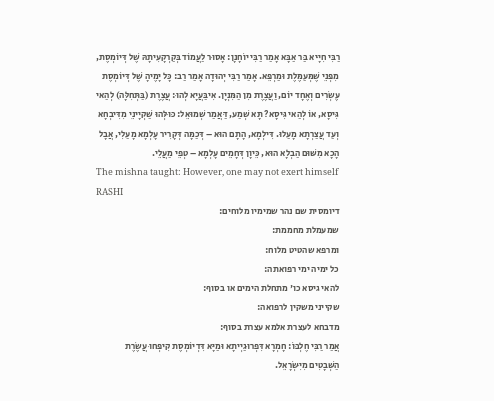רַבִּי חִיָּיא בַּר אַבָּא אָמַר רַבִּי יוֹחָנָן: אָסוּר לַעֲמוֹד בְּקַרְקָעִיתָהּ שֶׁל דְּיוֹמְסֶת, מִפְּנֵי שֶׁמְּעַמֶּלֶת וּמַרְפֵּא. אָמַר רַבִּי יְהוּדָה אָמַר רַב: כָּל יָמֶיהָ שֶׁל דְּיוֹמְסֶת עֶשְׂרִים וְאֶחָד יוֹם, וַעֲצֶרֶת מִן הַמִּנְיָן. אִיבַּעֲיָא לְהוּ: עֲצֶרֶת (בַּתְּחִלָּה) לְהַאי גִּיסָא, אוֹ לְהַאי גִּיסָא? תָּא שְׁמַע, דַּאֲמַר שְׁמוּאֵל: כּוּלְּהוּ שַׁקְיָינֵי מִדִּיבְחָא וְעַד עֲצַרְתָא מָעַלוּ. דִּילְמָא, הָתָם הוּא – דְּכַמָּה דְּקָרִיר עָלְמָא מָעַלִי, אֲבָל הָכָא מִשּׁוּם הַבְלָא הוּא, כֵּיוָן דְּחָמֵים עָלְמָא – טְפֵי מַעֲלֵי.
The mishna taught: However, one may not exert himself
RASHI
דיומסית שם נהר שמימיו מלוחים:
שמעמלת מחממת:
ומרפא שהטיט מלוח:
כל ימיה ימי רפואתה:
להאי גיסא כו' מתחלת הימים או בסוף:
שקייני משקין לרפואה:
מדבחא לעצרת אלמא עצרת בסוף:
אֲמַר רַבִּי חֶלְבּוֹ: חָמְרָא דִּפְרוּגַיְיתָא וּמַיָּא דִּדְיוֹמְסֶת קִיפְּחוּ עֲשֶׂרֶת הַשְּׁבָטִים מִיִּשְׂרָאֵל.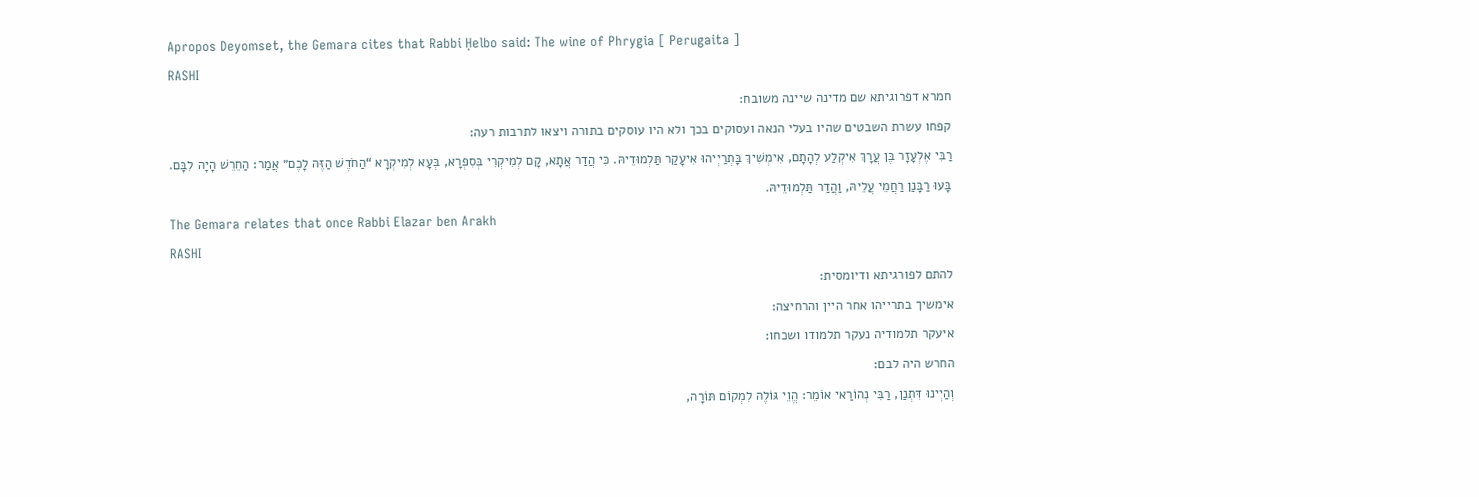Apropos Deyomset, the Gemara cites that Rabbi Ḥelbo said: The wine of Phrygia [ Perugaita ]
RASHI
חמרא דפרוגיתא שם מדינה שיינה משובח:
קפחו עשרת השבטים שהיו בעלי הנאה ועסוקים בכך ולא היו עוסקים בתורה ויצאו לתרבות רעה:
רַבִּי אֶלְעָזָר בֶּן עֲרָךְ אִיקְלַע לְהָתָם, אִימְשִׁיךְ בָּתְרַיְיהוּ אִיעָקַר תַּלְמוּדֵיהּ. כִּי הֲדַר אֲתָא, קָם לְמִיקְרִי בְּסִפְרָא, בְּעָא לְמִיקְרָא “הַחֹדֶשׁ הַזֶּה לָכֶם״ אֲמַר: הַחֵרֵשׁ הָיָה לִבָּם. בָּעוּ רַבָּנַן רַחֲמֵי עֲלֵיהּ, וַהֲדַר תַּלְמוּדֵיהּ.
The Gemara relates that once Rabbi Elazar ben Arakh
RASHI
להתם לפורגיתא ודיומסית:
אימשיך בתרייהו אחר היין והרחיצה:
איעקר תלמודיה נעקר תלמודו ושכחו:
החרש היה לבם:
וְהַיְינוּ דִּתְנַן, רַבִּי נְהוֹרַאי אוֹמֵר: הֱוֵי גּוֹלֶה לִמְקוֹם תּוֹרָה,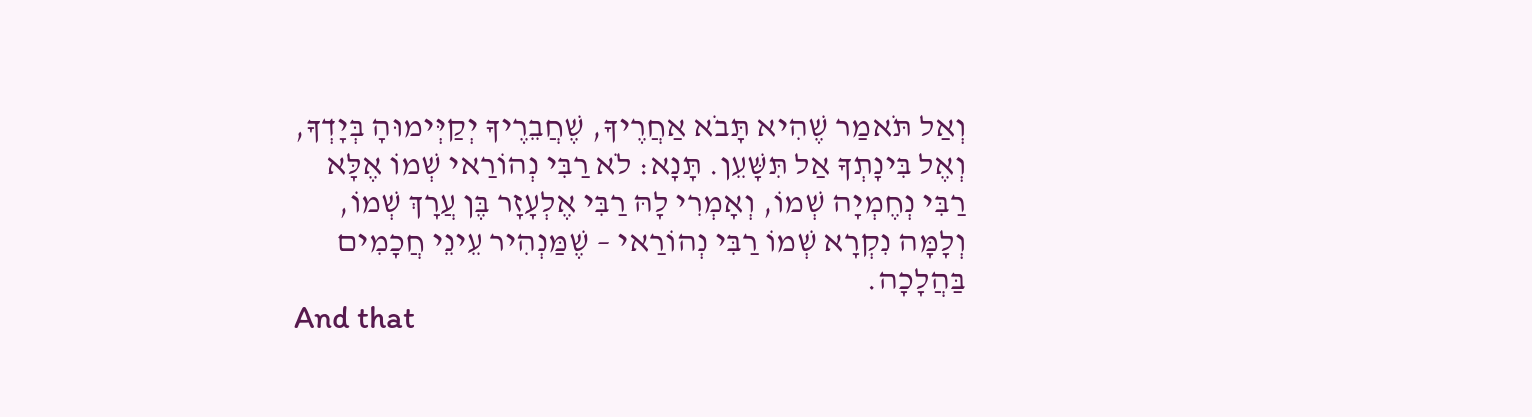וְאַל תֹּאמַר שֶׁהִיא תָּבֹא אַחֲרֶיךָ, שֶׁחֲבֵרֶיךָ יְקַיְּימוּהָ בְּיָדְךָ, וְאֶל בִּינָתְךָ אַל תִּשָּׁעֵן. תָּנָא: לֹא רַבִּי נְהוֹרַאי שְׁמוֹ אֶלָּא רַבִּי נְחֶמְיָה שְׁמוֹ, וְאָמְרִי לָהּ רַבִּי אֶלְעָזָר בֶּן עֲרָךְ שְׁמוֹ, וְלָמָּה נִקְרָא שְׁמוֹ רַבִּי נְהוֹרַאי – שֶׁמַּנְהִיר עֵינֵי חֲכָמִים בַּהֲלָכָה.
And that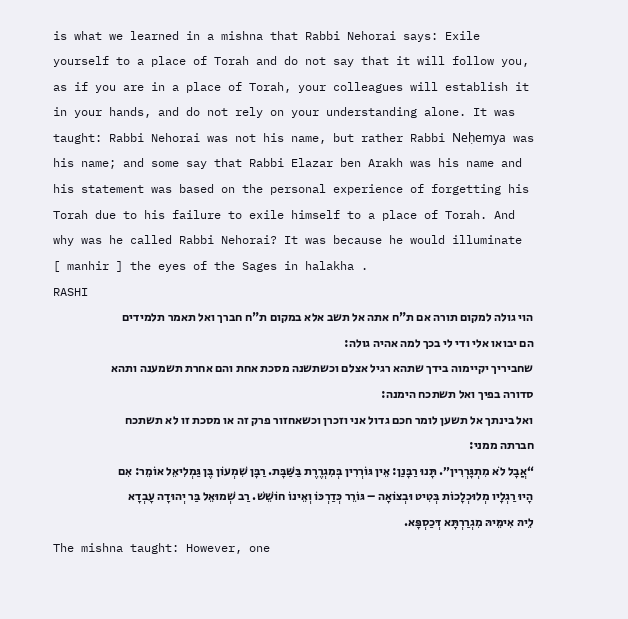is what we learned in a mishna that Rabbi Nehorai says: Exile yourself to a place of Torah and do not say that it will follow you, as if you are in a place of Torah, your colleagues will establish it in your hands, and do not rely on your understanding alone. It was taught: Rabbi Nehorai was not his name, but rather Rabbi Neḥemya was his name; and some say that Rabbi Elazar ben Arakh was his name and his statement was based on the personal experience of forgetting his Torah due to his failure to exile himself to a place of Torah. And why was he called Rabbi Nehorai? It was because he would illuminate [ manhir ] the eyes of the Sages in halakha .
RASHI
הוי גולה למקום תורה אם ת"ח אתה אל תשב אלא במקום ת"ח חברך ואל תאמר תלמידים הם יבואו אלי ודי לי בכך למה אהיה גולה:
שחביריך יקיימוה בידך שתהא רגיל אצלם וכשתשנה מסכת אחת והם אחרת תשמענה ותהא סדורה בפיך ואל תשתכח הימנה:
ואל בינתך אל תשען לומר חכם גדול אני וזכרן וכשאחזור פרק זה או מסכת זו לא תשתכח חברתה ממני:
“אֲבָל לֹא מִתְגָּרְרִין״. תָּנוּ רַבָּנַן: אֵין גּוֹרְרִין בְּמִגְרֶרֶת בַּשַּׁבָּת. רַבָּן שִׁמְעוֹן בֶּן גַּמְלִיאֵל אוֹמֵר: אִם הָיוּ רַגְלָיו מְלוּכְלָכוֹת בְּטִיט וּבְצוֹאָה – גּוֹרֵר כְּדַרְכּוֹ וְאֵינוֹ חוֹשֵׁשׁ. רַב שְׁמוּאֵל בַּר יְהוּדָה עָבְדָא לֵיהּ אִימֵּיהּ מִגְרַרְתָּא דְּכַסְפָּא.
The mishna taught: However, one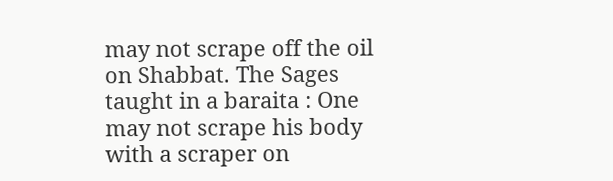may not scrape off the oil on Shabbat. The Sages taught in a baraita : One may not scrape his body with a scraper on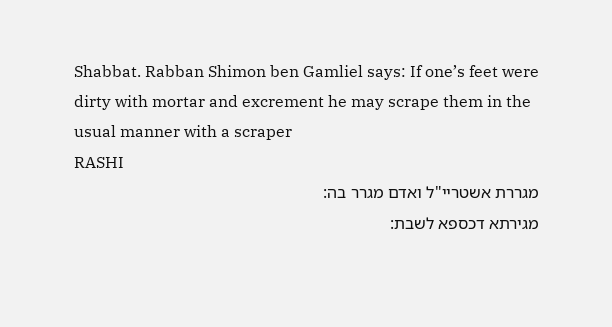Shabbat. Rabban Shimon ben Gamliel says: If one’s feet were dirty with mortar and excrement he may scrape them in the usual manner with a scraper
RASHI
מגררת אשטריי"ל ואדם מגרר בה:
מגירתא דכספא לשבת: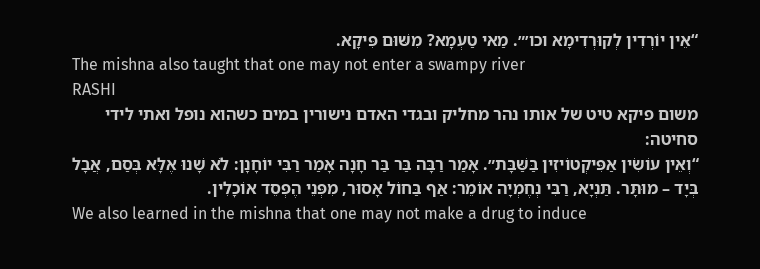“אֵין יוֹרְדִין לְקוּרְדִימָא וכו׳״. מַאי טַעְמָא? מִשּׁוּם פִּיקָא.
The mishna also taught that one may not enter a swampy river
RASHI
משום פיקא טיט של אותו נהר מחליק ובגדי האדם נישורין במים כשהוא נופל ואתי לידי סחיטה:
“וְאֵין עוֹשִׂין אַפִּיקְטוֹיזִין בַּשַּׁבָּת״. אָמַר רַבָּה בַּר בַּר חָנָה אָמַר רַבִּי יוֹחָנָן: לֹא שָׁנוּ אֶלָּא בְּסַם, אֲבָל בְּיָד – מוּתָּר. תַּנְיָא, רַבִּי נְחֶמְיָה אוֹמֵר: אַף בַּחוֹל אָסוּר, מִפְּנֵי הֶפְסֵד אוֹכָלִין.
We also learned in the mishna that one may not make a drug to induce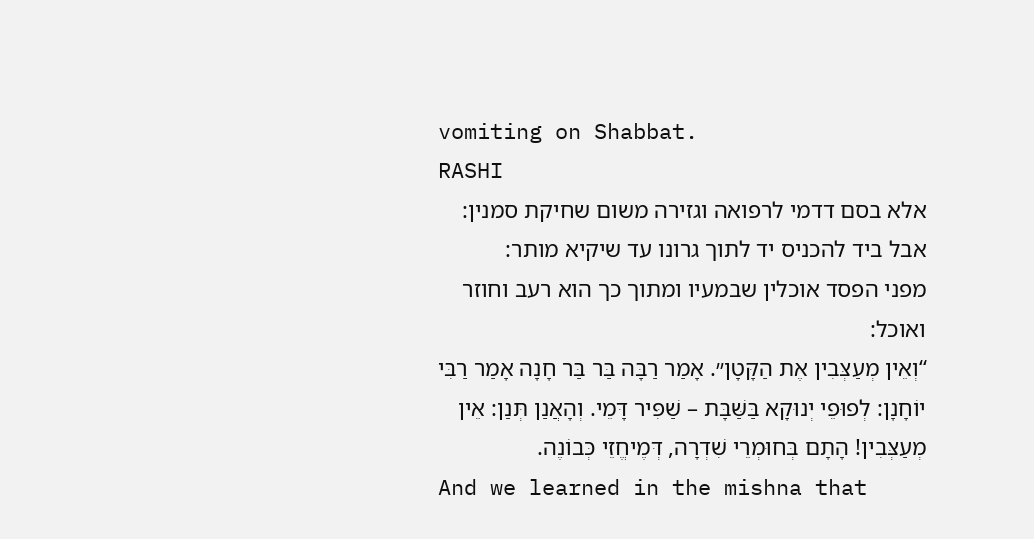vomiting on Shabbat.
RASHI
אלא בסם דדמי לרפואה וגזירה משום שחיקת סמנין:
אבל ביד להכניס יד לתוך גרונו עד שיקיא מותר:
מפני הפסד אוכלין שבמעיו ומתוך כך הוא רעב וחוזר ואוכל:
“וְאֵין מְעַצְּבִין אֶת הַקָּטָן״. אָמַר רַבָּה בַּר בַּר חָנָה אָמַר רַבִּי יוֹחָנָן: לְפוּפֵי יְנוּקָא בַּשַּׁבָּת – שַׁפִּיר דָּמֵי. וְהָאֲנַן תְּנַן: אֵין מְעַצְּבִין! הָתָם בְּחוּמְרֵי שִׁדְרָה, דְּמֶיחֱזֵי כְּבוֹנֶה.
And we learned in the mishna that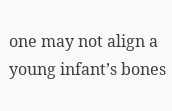one may not align a young infant’s bones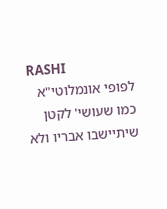RASHI
לפופי אונמלוטי"א כמו שעושי' לקטן שיתיישבו אבריו ולא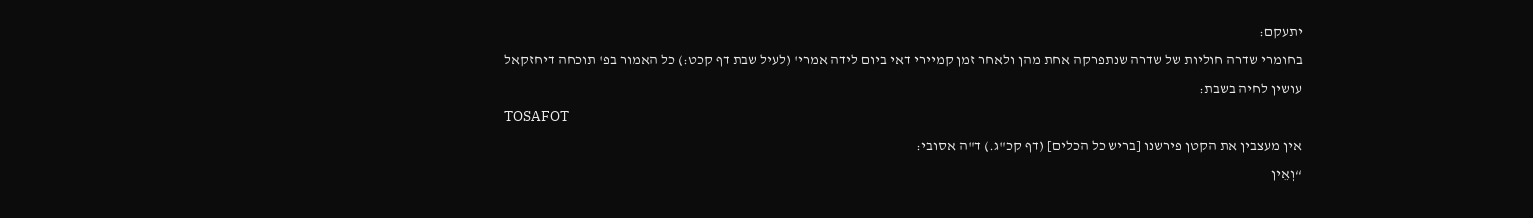יתעקם:
בחומרי שדרה חוליות של שדרה שנתפרקה אחת מהן ולאחר זמן קמיירי דאי ביום לידה אמרי' (לעיל שבת דף קכט:) כל האמור בפ' תוכחה דיחזקאל עושין לחיה בשבת:
TOSAFOT
אין מעצבין את הקטן פירשנו [בריש כל הכלים] (דף קכ"ג.) ד"ה אסובי:
“וְאֵין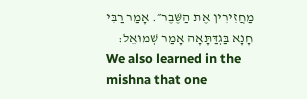מַחֲזִירִין אֶת הַשֶּׁבֶר״. אָמַר רַבִּי חָנָא בַּגְדַּתָּאָה אָמַר שְׁמוּאֵל:
We also learned in the mishna that one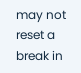may not reset a break in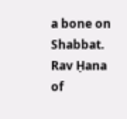a bone on Shabbat. Rav Ḥana of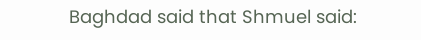Baghdad said that Shmuel said: